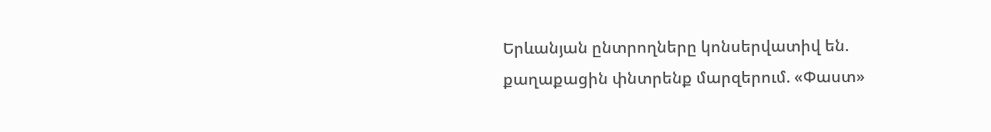Երևանյան ընտրողները կոնսերվատիվ են. քաղաքացին փնտրենք մարզերում. «Փաստ»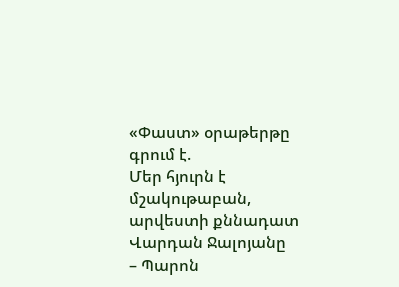«Փաստ» օրաթերթը գրում է.
Մեր հյուրն է մշակութաբան, արվեստի քննադատ Վարդան Ջալոյանը
– Պարոն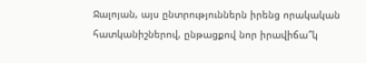Ջալոյան, այս ընտրություններն իրենց որակական հատկանիշներով, ընթացքով նոր իրավիճա՞կ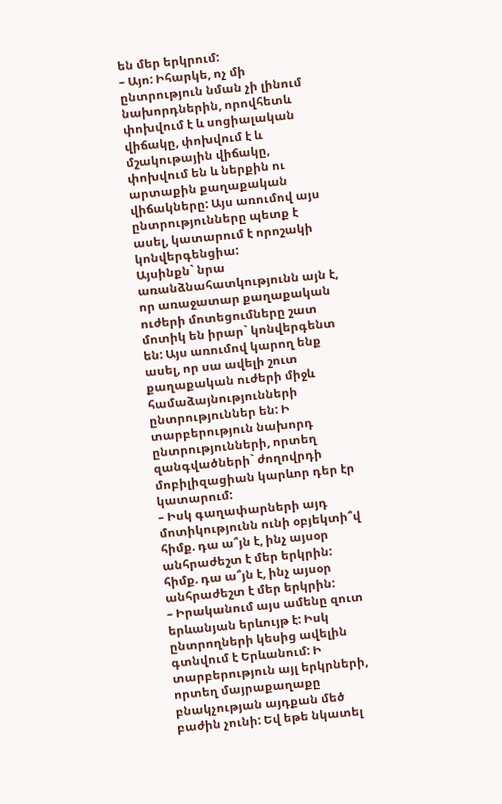են մեր երկրում:
– Այո: Իհարկե, ոչ մի ընտրություն նման չի լինում նախորդներին, որովհետև փոխվում է և սոցիալական վիճակը, փոխվում է և մշակութային վիճակը, փոխվում են և ներքին ու արտաքին քաղաքական վիճակները: Այս առումով այս ընտրությունները պետք է ասել, կատարում է որոշակի կոնվերգենցիա:
Այսինքն` նրա առանձնահատկությունն այն է, որ առաջատար քաղաքական ուժերի մոտեցումները շատ մոտիկ են իրար` կոնվերգենտ են: Այս առումով կարող ենք ասել, որ սա ավելի շուտ քաղաքական ուժերի միջև համաձայնությունների ընտրություններ են: Ի տարբերություն նախորդ ընտրությունների, որտեղ զանգվածների` ժողովրդի մոբիլիզացիան կարևոր դեր էր կատարում:
– Իսկ գաղափարների այդ մոտիկությունն ունի օբյեկտի՞վ հիմք. դա ա՞յն է, ինչ այսօր անհրաժեշտ է մեր երկրին:
հիմք. դա ա՞յն է, ինչ այսօր անհրաժեշտ է մեր երկրին:
– Իրականում այս ամենը զուտ երևանյան երևույթ է: Իսկ ընտրողների կեսից ավելին գտնվում է Երևանում: Ի տարբերություն այլ երկրների, որտեղ մայրաքաղաքը բնակչության այդքան մեծ բաժին չունի: Եվ եթե նկատել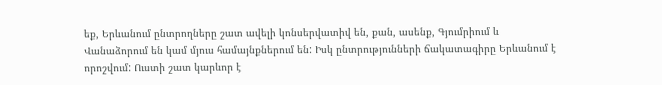եք, Երևանում ընտրողները շատ ավելի կոնսերվատիվ են, քան, ասենք, Գյումրիում և Վանաձորում են կամ մյուս համայնքներում են: Իսկ ընտրությունների ճակատագիրը Երևանում է որոշվում: Ուստի շատ կարևոր է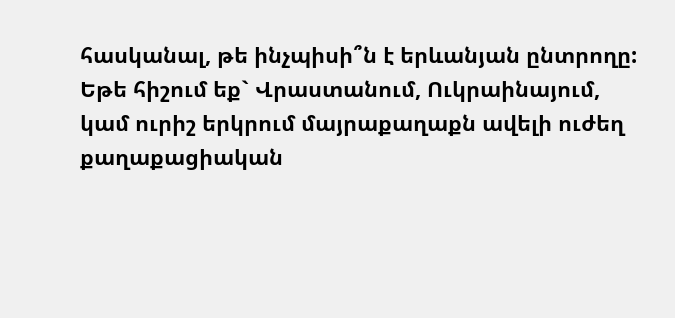հասկանալ, թե ինչպիսի՞ն է երևանյան ընտրողը:
Եթե հիշում եք` Վրաստանում, Ուկրաինայում, կամ ուրիշ երկրում մայրաքաղաքն ավելի ուժեղ քաղաքացիական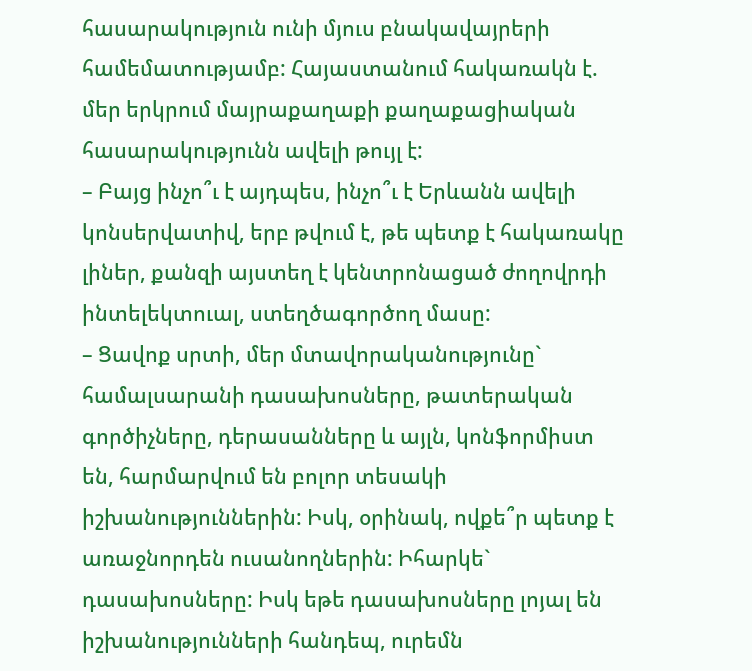հասարակություն ունի մյուս բնակավայրերի համեմատությամբ: Հայաստանում հակառակն է. մեր երկրում մայրաքաղաքի քաղաքացիական հասարակությունն ավելի թույլ է:
– Բայց ինչո՞ւ է այդպես, ինչո՞ւ է Երևանն ավելի կոնսերվատիվ, երբ թվում է, թե պետք է հակառակը լիներ, քանզի այստեղ է կենտրոնացած ժողովրդի ինտելեկտուալ, ստեղծագործող մասը:
– Ցավոք սրտի, մեր մտավորականությունը` համալսարանի դասախոսները, թատերական գործիչները, դերասանները և այլն, կոնֆորմիստ են, հարմարվում են բոլոր տեսակի իշխանություններին: Իսկ, օրինակ, ովքե՞ր պետք է առաջնորդեն ուսանողներին: Իհարկե` դասախոսները: Իսկ եթե դասախոսները լոյալ են իշխանությունների հանդեպ, ուրեմն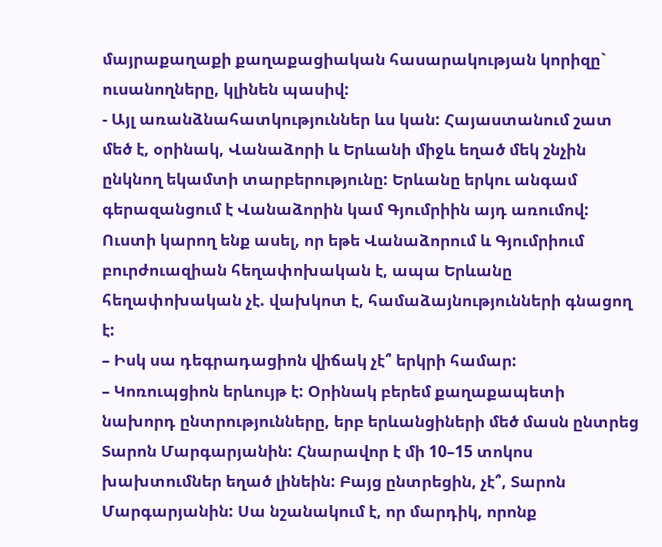մայրաքաղաքի քաղաքացիական հասարակության կորիզը` ուսանողները, կլինեն պասիվ:
- Այլ առանձնահատկություններ ևս կան: Հայաստանում շատ մեծ է, օրինակ, Վանաձորի և Երևանի միջև եղած մեկ շնչին ընկնող եկամտի տարբերությունը: Երևանը երկու անգամ գերազանցում է Վանաձորին կամ Գյումրիին այդ առումով:
Ուստի կարող ենք ասել, որ եթե Վանաձորում և Գյումրիում բուրժուազիան հեղափոխական է, ապա Երևանը հեղափոխական չէ. վախկոտ է, համաձայնությունների գնացող է:
– Իսկ սա դեգրադացիոն վիճակ չէ՞ երկրի համար:
– Կոռուպցիոն երևույթ է: Օրինակ բերեմ քաղաքապետի նախորդ ընտրությունները, երբ երևանցիների մեծ մասն ընտրեց Տարոն Մարգարյանին: Հնարավոր է մի 10–15 տոկոս խախտումներ եղած լինեին: Բայց ընտրեցին, չէ՞, Տարոն Մարգարյանին: Սա նշանակում է, որ մարդիկ, որոնք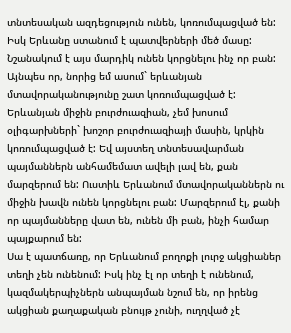տնտեսական ազդեցություն ունեն, կոռումպացված են: Իսկ Երևանը ստանում է պատվերների մեծ մասը: Նշանակում է այս մարդիկ ունեն կորցնելու ինչ որ բան:
Այնպես որ, նորից եմ ասում` երևանյան մտավորականությունը շատ կոռումպացված է: Երևանյան միջին բուրժուազիան, չեմ խոսում օլիգարխների` խոշոր բուրժուազիայի մասին, կրկին կոռումպացված է: Եվ այստեղ տնտեսավարման պայմաններն անհամեմատ ավելի լավ են, քան մարզերում են: Ուստիև Երևանում մտավորականներն ու միջին խավն ունեն կորցնելու բան: Մարզերում էլ, քանի որ պայմանները վատ են, ունեն մի բան, ինչի համար պայքարում են:
Սա է պատճառը, որ Երևանում բողոքի լուրջ ակցիաներ տեղի չեն ունենում: Իսկ ինչ էլ որ տեղի է ունենում, կազմակերպիչներն անպայման նշում են, որ իրենց ակցիան քաղաքական բնույթ չունի, ուղղված չէ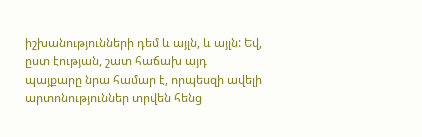իշխանությունների դեմ և այլն, և այլն: Եվ, ըստ էության, շատ հաճախ այդ պայքարը նրա համար է, որպեսզի ավելի արտոնություններ տրվեն հենց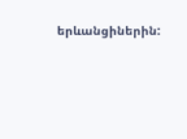երևանցիներին: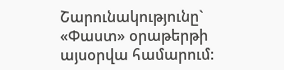Շարունակությունը` «Փաստ» օրաթերթի այսօրվա համարում: